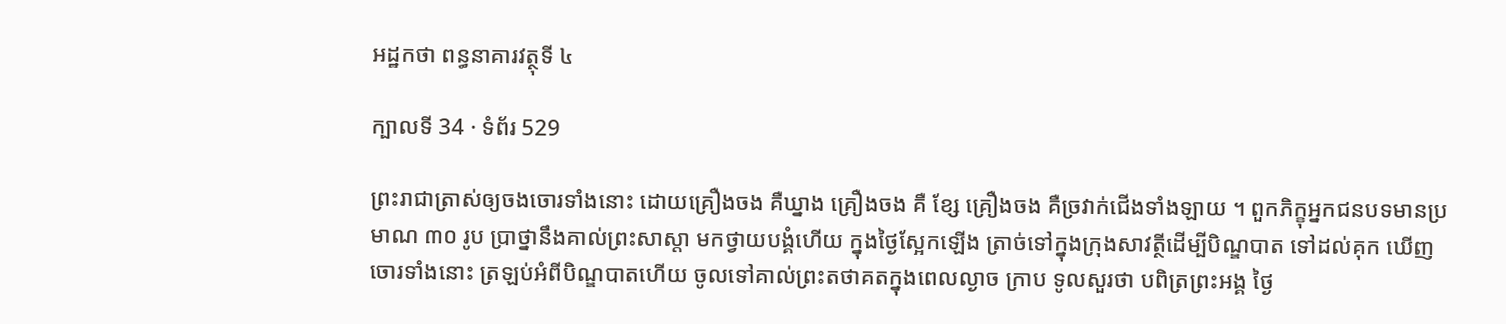អដ្ឋកថា ពន្ធនាគារវត្ថុទី ៤

ក្បាលទី 34 · ទំព័រ 529

ព្រះរាជាត្រាស់ឲ្យចងចោរទាំងនោះ ដោយគ្រឿងចង គឺឃ្នាង គ្រឿងចង គឺ ខ្សែ គ្រឿងចង គឺច្រវាក់ជើងទាំងឡាយ ។ ពួកភិក្ខុអ្នកជនបទមានប្រមាណ ៣០ រូប ប្រាថ្នានឹងគាល់ព្រះសាស្តា មកថ្វាយបង្គំហើយ ក្នុងថ្ងៃស្អែកឡើង ត្រាច់ទៅក្នុងក្រុងសាវត្ថីដើម្បីបិណ្ឌបាត ទៅដល់គុក ឃើញចោរទាំងនោះ ត្រឡប់អំពីបិណ្ឌបាតហើយ ចូលទៅគាល់ព្រះតថាគតក្នុងពេលល្ងាច ក្រាប ទូលសួរថា បពិត្រព្រះអង្គ ថ្ងៃ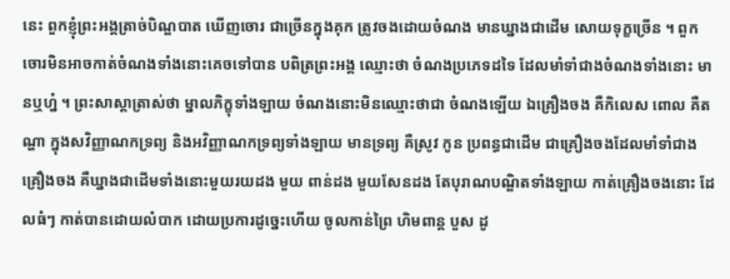នេះ ពួកខ្ញុំព្រះអង្គត្រាច់បិណ្ឌបាត ឃើញចោរ ជាច្រើនក្នុងគុក ត្រូវចងដោយចំណង មានឃ្នាងជាដើម សោយទុក្ខច្រើន ។ ពួកចោរមិនអាចកាត់ចំណងទាំងនោះគេចទៅបាន បពិត្រព្រះអង្គ ឈ្មោះថា ចំណងប្រភេទដទៃ ដែលមាំទាំជាងចំណងទាំងនោះ មានឬហ្ន៎ ។ ព្រះសាស្តាត្រាស់ថា ម្នាលភិក្ខុទាំងឡាយ ចំណងនោះមិនឈ្មោះថាជា ចំណងឡើយ ឯគ្រឿងចង គឺកិលេស ពោល គឺតណ្ហា ក្នុងសវិញ្ញាណកទ្រព្យ និងអវិញ្ញាណកទ្រព្យទាំងឡាយ មានទ្រព្យ គឺស្រូវ កូន ប្រពន្ធជាដើម ជាគ្រឿងចងដែលមាំទាំជាងគ្រឿងចង គឺឃ្នាងជាដើមទាំងនោះមួយរយដង មួយ ពាន់ដង មួយសែនដង តែបុរាណបណ្ឌិតទាំងឡាយ កាត់គ្រឿងចងនោះ ដែលធំៗ កាត់បានដោយលំបាក ដោយប្រការដូច្នេះហើយ ចូលកាន់ព្រៃ ហិមពាន្ត បួស ដូ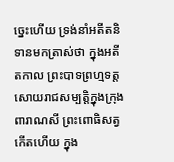ច្នេះហើយ ទ្រង់នាំអតីតនិទានមកត្រាស់ថា ក្នុងអតីតកាល ព្រះបាទព្រហ្មទត្តសោយរាជសម្បត្តិក្នុងក្រុងពារាណសី ព្រះពោធិសត្វកើតហើយ ក្នុង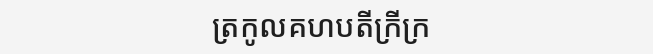ត្រកូលគហបតីក្រីក្រ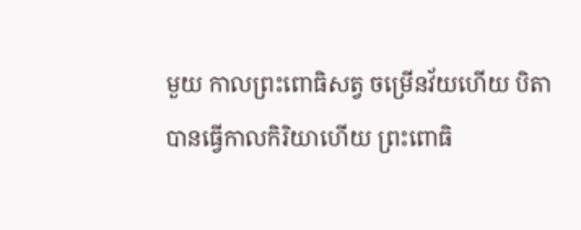មួយ កាលព្រះពោធិសត្វ ចម្រើនវ័យហើយ បិតាបានធ្វើកាលកិរិយាហើយ ព្រះពោធិ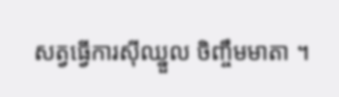សត្វធ្វើការស៊ីឈ្នួល ចិញ្ចឹមមាតា ។